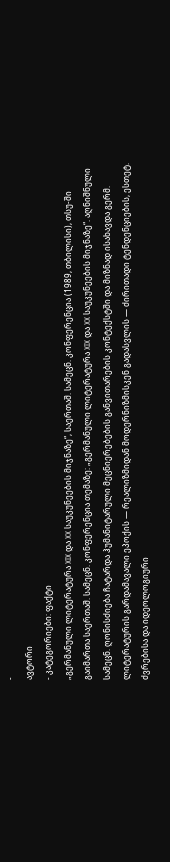-
ავტორი
- კატეგორიები: ფაქტი
„გერმანული ლიტერატურა XIX და XX საუკუნეების მიჯნაზე“, საერთაშ. სამეცნ. კონფერენცია (1989, თბილისი), თსუ-ში გაიმართა საერთაშ. სამეცნ. კონფერენცია თემაზე: „გერმანული ლიტერატურა XIX და XX საუკუნეების მიჯნაზე“. აღნიშნული სამეცნ. ღონისძიება ჩატარდა ჰუმანიტარული მეცნიერებების განვითარების კონტექსტში და მიზნად ისახავდა გერმ. ლიტერატურის გარდამავალი ეპოქის — რეალიზმიდან მოდერნიზმისკენ გადასვლის — ძირითადი ტენდენციების, ესთეტ. ძვრებისა და იდეოლოგიური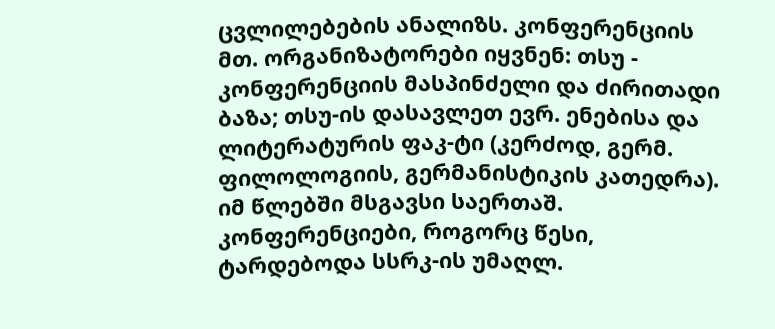ცვლილებების ანალიზს. კონფერენციის მთ. ორგანიზატორები იყვნენ: თსუ - კონფერენციის მასპინძელი და ძირითადი ბაზა; თსუ-ის დასავლეთ ევრ. ენებისა და ლიტერატურის ფაკ-ტი (კერძოდ, გერმ. ფილოლოგიის, გერმანისტიკის კათედრა). იმ წლებში მსგავსი საერთაშ. კონფერენციები, როგორც წესი, ტარდებოდა სსრკ-ის უმაღლ.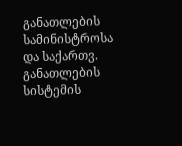განათლების სამინისტროსა და საქართვ. განათლების სისტემის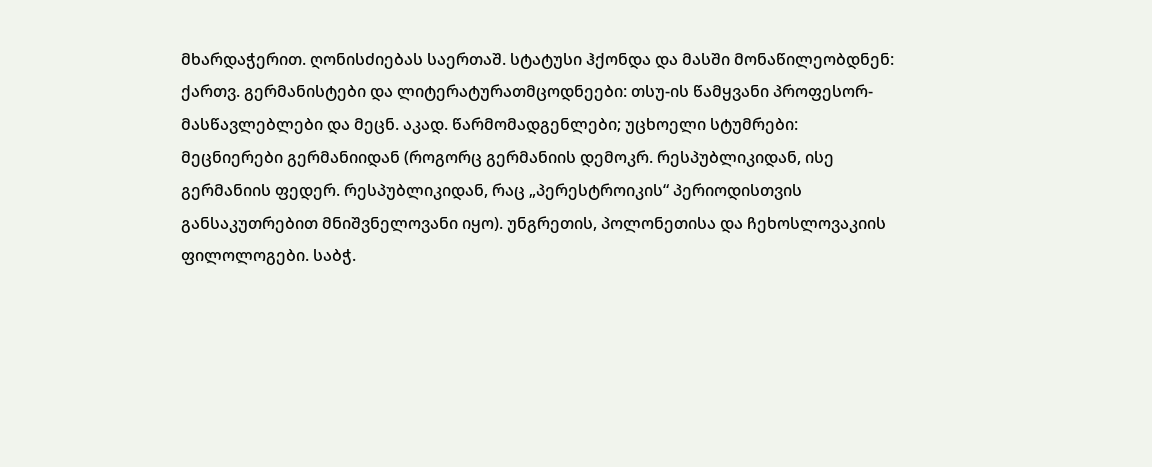მხარდაჭერით. ღონისძიებას საერთაშ. სტატუსი ჰქონდა და მასში მონაწილეობდნენ: ქართვ. გერმანისტები და ლიტერატურათმცოდნეები: თსუ-ის წამყვანი პროფესორ-მასწავლებლები და მეცნ. აკად. წარმომადგენლები; უცხოელი სტუმრები: მეცნიერები გერმანიიდან (როგორც გერმანიის დემოკრ. რესპუბლიკიდან, ისე გერმანიის ფედერ. რესპუბლიკიდან, რაც „პერესტროიკის“ პერიოდისთვის განსაკუთრებით მნიშვნელოვანი იყო). უნგრეთის, პოლონეთისა და ჩეხოსლოვაკიის ფილოლოგები. საბჭ.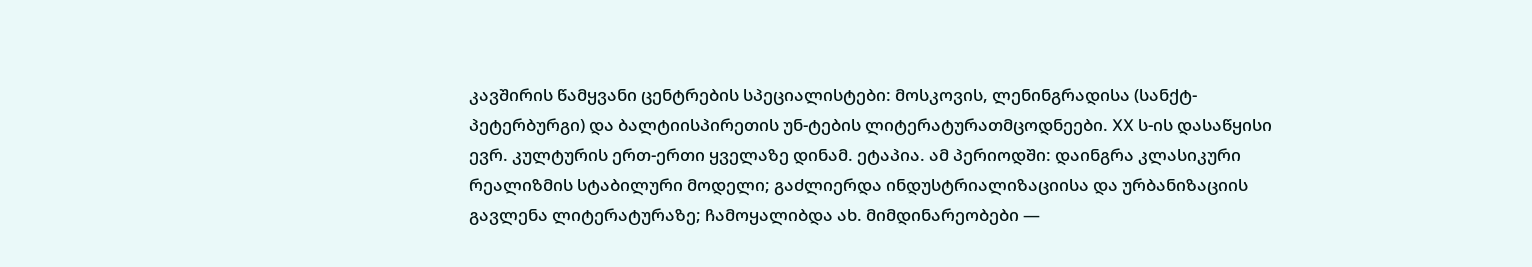კავშირის წამყვანი ცენტრების სპეციალისტები: მოსკოვის, ლენინგრადისა (სანქტ-პეტერბურგი) და ბალტიისპირეთის უნ-ტების ლიტერატურათმცოდნეები. XX ს-ის დასაწყისი ევრ. კულტურის ერთ-ერთი ყველაზე დინამ. ეტაპია. ამ პერიოდში: დაინგრა კლასიკური რეალიზმის სტაბილური მოდელი; გაძლიერდა ინდუსტრიალიზაციისა და ურბანიზაციის გავლენა ლიტერატურაზე; ჩამოყალიბდა ახ. მიმდინარეობები —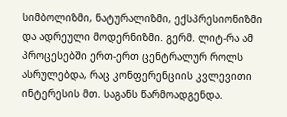სიმბოლიზმი, ნატურალიზმი, ექსპრესიონიზმი და ადრეული მოდერნიზმი. გერმ. ლიტ-რა ამ პროცესებში ერთ-ერთ ცენტრალურ როლს ასრულებდა, რაც კონფერენციის კვლევითი ინტერესის მთ. საგანს წარმოადგენდა.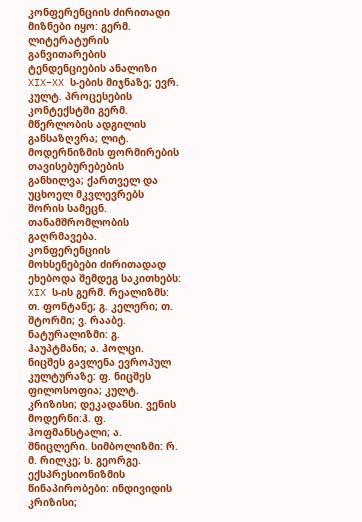კონფერენციის ძირითადი მიზნები იყო: გერმ. ლიტერატურის განვითარების ტენდენციების ანალიზი XIX–XX ს-ების მიჯნაზე; ევრ. კულტ. პროცესების კონტექსტში გერმ. მწერლობის ადგილის განსაზღვრა; ლიტ. მოდერნიზმის ფორმირების თავისებურებების განხილვა; ქართველ და უცხოელ მკვლევრებს შორის სამეცნ. თანამშრომლობის გაღრმავება. კონფერენციის მოხსენებები ძირითადად ეხებოდა შემდეგ საკითხებს: XIX ს-ის გერმ. რეალიზმს: თ. ფონტანე; გ. კელერი; თ. შტორმი; ვ. რააბე. ნატურალიზმი: გ. ჰაუპტმანი; ა. ჰოლცი. ნიცშეს გავლენა ევროპულ კულტურაზე: ფ. ნიცშეს ფილოსოფია; კულტ. კრიზისი; დეკადანსი. ვენის მოდერნი:ჰ. ფ. ჰოფმანსტალი; ა. შნიცლერი. სიმბოლიზმი: რ. მ. რილკე; ს. გეორგე. ექსპრესიონიზმის წინაპირობები: ინდივიდის კრიზისი;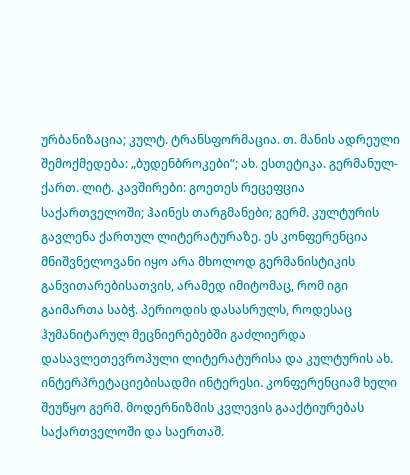ურბანიზაცია; კულტ. ტრანსფორმაცია. თ. მანის ადრეული შემოქმედება: „ბუდენბროკები“; ახ. ესთეტიკა. გერმანულ-ქართ. ლიტ. კავშირები: გოეთეს რეცეფცია საქართველოში; ჰაინეს თარგმანები; გერმ. კულტურის გავლენა ქართულ ლიტერატურაზე. ეს კონფერენცია მნიშვნელოვანი იყო არა მხოლოდ გერმანისტიკის განვითარებისათვის, არამედ იმიტომაც, რომ იგი გაიმართა საბჭ. პერიოდის დასასრულს, როდესაც ჰუმანიტარულ მეცნიერებებში გაძლიერდა დასავლეთევროპული ლიტერატურისა და კულტურის ახ. ინტერპრეტაციებისადმი ინტერესი. კონფერენციამ ხელი შეუწყო გერმ. მოდერნიზმის კვლევის გააქტიურებას საქართველოში და საერთაშ.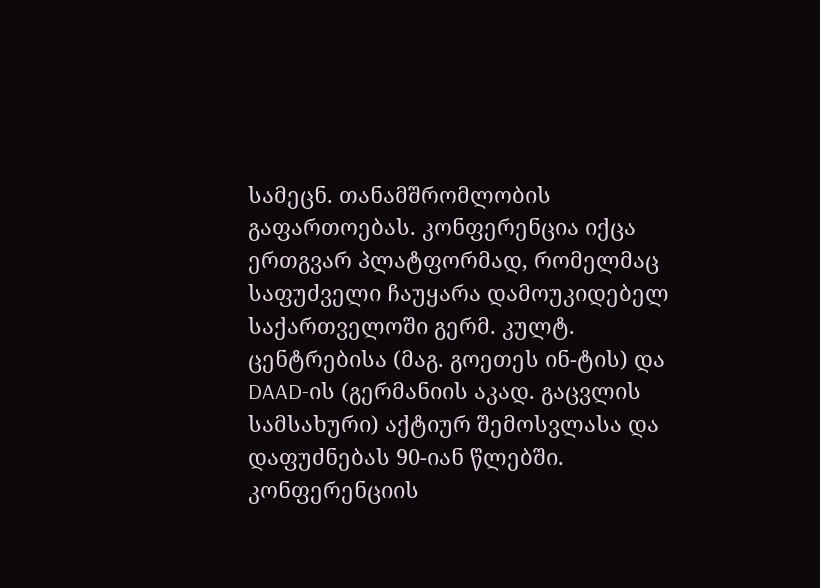სამეცნ. თანამშრომლობის გაფართოებას. კონფერენცია იქცა ერთგვარ პლატფორმად, რომელმაც საფუძველი ჩაუყარა დამოუკიდებელ საქართველოში გერმ. კულტ. ცენტრებისა (მაგ. გოეთეს ინ-ტის) და DAAD-ის (გერმანიის აკად. გაცვლის სამსახური) აქტიურ შემოსვლასა და დაფუძნებას 90-იან წლებში. კონფერენციის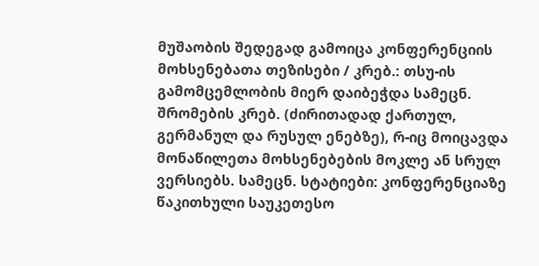მუშაობის შედეგად გამოიცა კონფერენციის მოხსენებათა თეზისები / კრებ.: თსუ-ის გამომცემლობის მიერ დაიბეჭდა სამეცნ. შრომების კრებ. (ძირითადად ქართულ, გერმანულ და რუსულ ენებზე), რ-იც მოიცავდა მონაწილეთა მოხსენებების მოკლე ან სრულ ვერსიებს. სამეცნ. სტატიები: კონფერენციაზე წაკითხული საუკეთესო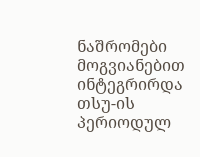ნაშრომები მოგვიანებით ინტეგრირდა თსუ-ის პერიოდულ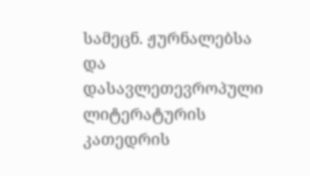სამეცნ. ჟურნალებსა და დასავლეთევროპული ლიტერატურის კათედრის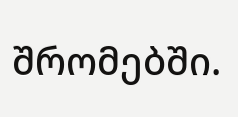შრომებში.